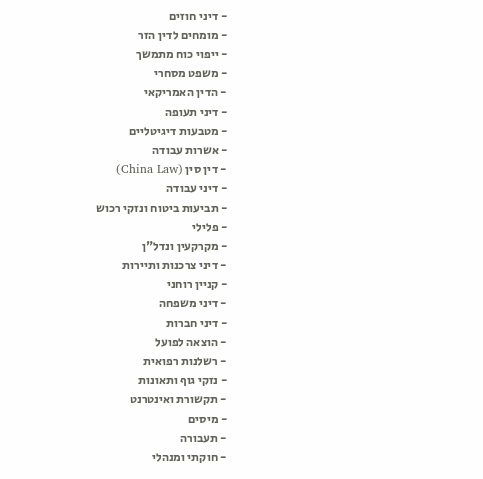- דיני חוזים
- מומחים לדין הזר
- ייפוי כוח מתמשך
- משפט מסחרי
- הדין האמריקאי
- דיני תעופה
- מטבעות דיגיטליים
- אשרות עבודה
- דין סין (China Law)
- דיני עבודה
- תביעות ביטוח ונזקי רכוש
- פלילי
- מקרקעין ונדל"ן
- דיני צרכנות ותיירות
- קניין רוחני
- דיני משפחה
- דיני חברות
- הוצאה לפועל
- רשלנות רפואית
- נזקי גוף ותאונות
- תקשורת ואינטרנט
- מיסים
- תעבורה
- חוקתי ומנהלי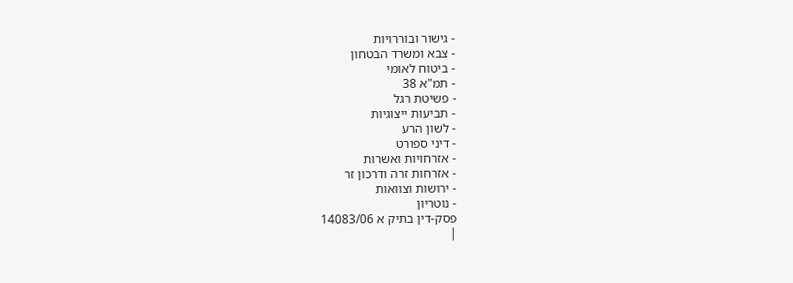- גישור ובוררויות
- צבא ומשרד הבטחון
- ביטוח לאומי
- תמ"א 38
- פשיטת רגל
- תביעות ייצוגיות
- לשון הרע
- דיני ספורט
- אזרחויות ואשרות
- אזרחות זרה ודרכון זר
- ירושות וצוואות
- נוטריון
פסק-דין בתיק א 14083/06
|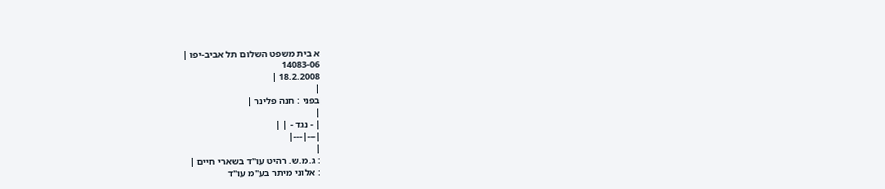א בית משפט השלום תל אביב-יפו |
14083-06
18.2.2008 |
|
בפני : חנה פלינר |
|
| - נגד - | |
|---|---|
|
: ג.מ.ש. רהיט עו"ד בשארי חיים |
: אלוני מיתר בע"מ עו"ד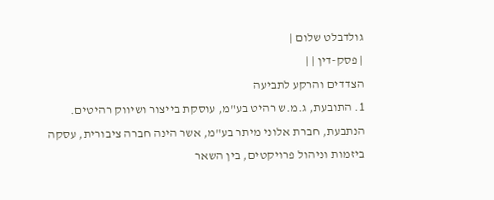גולדבלט שלום |
| פסק-דין | |
הצדדים והרקע לתביעה
1. התובעת, ג.מ.ש רהיט בע"מ, עוסקת בייצור ושיווק רהיטים.
הנתבעת, חברת אלוני מיתר בע"מ, אשר הינה חברה ציבורית, עסקה ביזמות וניהול פרויקטים, בין השאר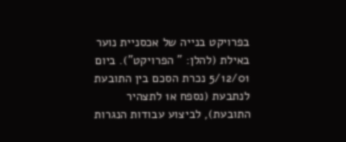בפרויקט בנייה של אכסניית נוער באילת (להלן: " הפרויקט"). ביום 5/12/01 נכרת הסכם בין התובעת לנתבעת (נספח א1 לתצהיר התובעת), לביצוע עבודות הנגרות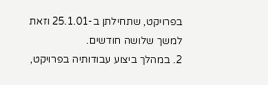בפרויקט, שתחילתן ב-25.1.01 וזאת למשך שלושה חודשים.
2. במהלך ביצוע עבודותיה בפרויקט,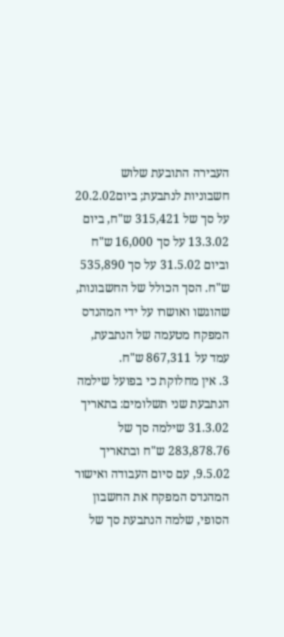העבירה התובעת שלוש חשבוניות לנתבעת; ביום20.2.02 על סך של 315,421 ש"ח, ביום 13.3.02 על סך 16,000 ש"ח וביום 31.5.02 על סך 535,890 ש"ח. הסך הכולל של החשבונות, שהוגשו ואושרו על ידי המהנדס המפקח מטעמה של הנתבעת, עמד על 867,311 ש"ח.
3. אין מחלוקת כי בפועל שילמה הנתבעת שני תשלומים: בתאריך 31.3.02 שילמה סך של 283,878.76 ש"ח ובתאריך 9.5.02, עם סיום העבודה ואישור המהנדס המפקח את החשבון הסופי, שלמה הנתבעת סך של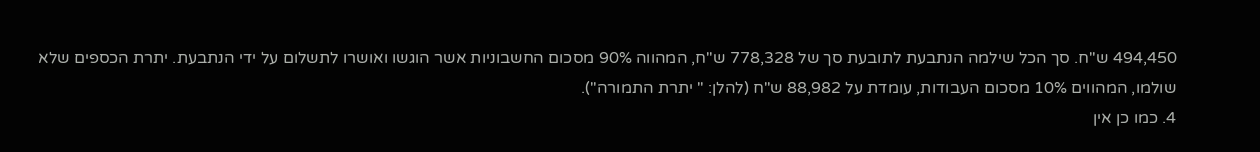494,450 ש"ח. סך הכל שילמה הנתבעת לתובעת סך של 778,328 ש"ח, המהווה 90% מסכום החשבוניות אשר הוגשו ואושרו לתשלום על ידי הנתבעת. יתרת הכספים שלא שולמו, המהווים 10% מסכום העבודות, עומדת על 88,982 ש"ח (להלן: " יתרת התמורה").
4. כמו כן אין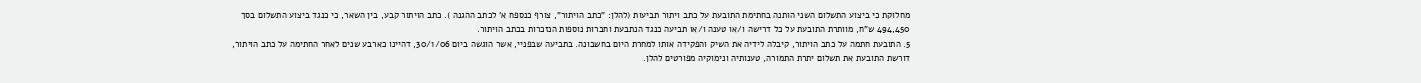מחלוקת כי ביצוע התשלום השני הותנה בחתימת התובעת על כתב ויתור תביעות (להלן: "כתב הויתור", צורף כנספח א' לכתב ההגנה ). כתב הויתור קבע, בין השאר, כי כנגד ביצוע התשלום בסך 494,450 ש"ח, מוותרת התובעת על כל דרישה ו/או טענה ו/או תביעה כנגד הנתבעת וחברות נוספות הנזכרות בכתב הויתור.
5. התובעת חתמה על כתב הויתור, קיבלה לידיה את השיק והפקידה אותו למחרת היום בחשבונה. בתביעה שבפניי, אשר הוגשה ביום 30/1/06, דהיינו כארבע שנים לאחר החתימה על כתב הויתור, דורשת התובעת את תשלום יתרת התמורה, טענותיה ונימוקיה מפורטים להלן.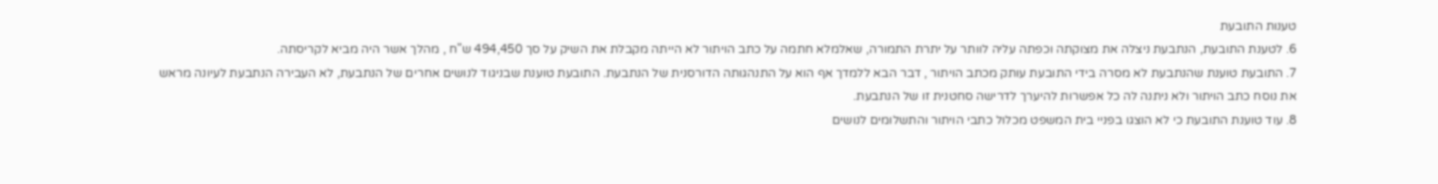טענות התובעת
6. לטענת התובעת, הנתבעת ניצלה את מצוקתה וכפתה עליה לוותר על יתרת התמורה, שאלמלא חתמה על כתב הויתור לא הייתה מקבלת את השיק על סך 494,450 ש"ח , מהלך אשר היה מביא לקריסתה.
7. התובעת טוענת שהנתבעת לא מסרה בידי התובעת עותק מכתב הויתור , דבר הבא ללמדך אף הוא על התנהגותה הדורסנית של הנתבעת. התובעת טוענת שבניגוד לנושים אחרים של הנתבעת, לא העבירה הנתבעת לעיונה מראש את נוסח כתב הויתור ולא ניתנה לה כל אפשרות להיערך לדרישה סחטנית זו של הנתבעת.
8. עוד טוענת התובעת כי לא הוצגו בפניי בית המשפט מכלול כתבי הויתור והתשלומים לנושים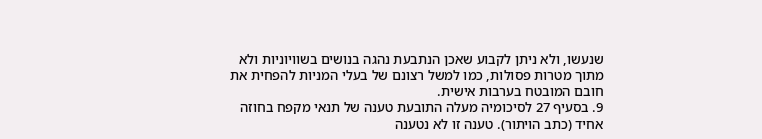שנעשו, ולא ניתן לקבוע שאכן הנתבעת נהגה בנושים בשוויוניות ולא מתוך מטרות פסולות, כמו למשל רצונם של בעלי המניות להפחית את חובם המובטח בערבות אישית.
9. בסעיף 27 לסיכומיה מעלה התובעת טענה של תנאי מקפח בחוזה אחיד (כתב הויתור). טענה זו לא נטענה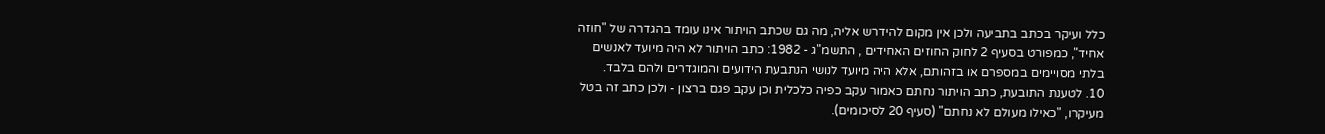כלל ועיקר בכתב בתביעה ולכן אין מקום להידרש אליה, מה גם שכתב הויתור אינו עומד בהגדרה של "חוזה אחיד", כמפורט בסעיף 2 לחוק החוזים האחידים , התשמ"ג - 1982: כתב הויתור לא היה מיועד לאנשים בלתי מסויימים במספרם או בזהותם, אלא היה מיועד לנושי הנתבעת הידועים והמוגדרים ולהם בלבד.
10. לטענת התובעת, כתב הויתור נחתם כאמור עקב כפיה כלכלית וכן עקב פגם ברצון - ולכן כתב זה בטל מעיקרו, "כאילו מעולם לא נחתם" (סעיף 20 לסיכומים).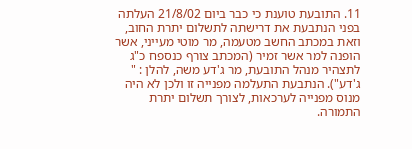11. התובעת טוענת כי כבר ביום 21/8/02 העלתה בפני הנתבעת את דרישתה לתשלום יתרת החוב, וזאת במכתב החשב מטעמה, מר מוטי מעייני, אשר הופנה למר אשר זמיר (המכתב צורף כנספח כ"ג לתצהיר מנהל התובעת, מר ג'דע משה, להלן : " ג'דע"). הנתבעת התעלמה מפנייה זו ולכן לא היה מנוס מפנייה לערכאות, לצורך תשלום יתרת התמורה.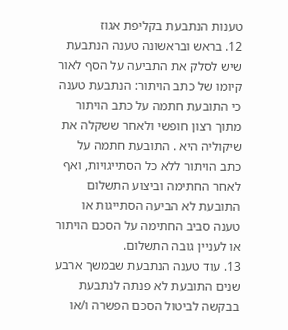טענות הנתבעת בקליפת אגוז
12. בראש ובראשונה טענה הנתבעת שיש לסלק את התביעה על הסף לאור קיומו של כתב הויתור: הנתבעת טענה כי התובעת חתמה על כתב הויתור מתוך רצון חופשי ולאחר ששקלה את שיקוליה היא . התובעת חתמה על כתב הויתור ללא כל הסתייגויות, ואף לאחר החתימה וביצוע התשלום התובעת לא הביעה הסתייגות או טענה סביב החתימה על הסכם הויתור או לעניין גובה התשלום.
13. עוד טענה הנתבעת שבמשך ארבע שנים התובעת לא פנתה לנתבעת בבקשה לביטול הסכם הפשרה ו/או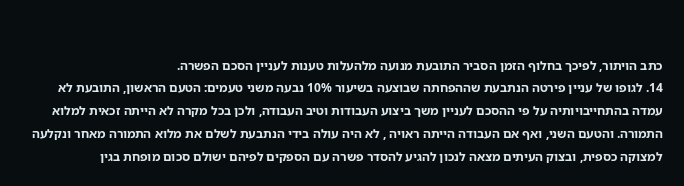כתב הויתור, לפיכך בחלוף הזמן הסביר התובעת מנועה מלהעלות טענות לעניין הסכם הפשרה.
14. לגופו של עניין פירטה הנתבעת שההפחתה שבוצעה בשיעור 10% נבעה משני טעמים: הטעם הראשון, התובעת לא עמדה בהתחייבויותיה על פי ההסכם לעניין משך ביצוע העבודות וטיב העבודה, ולכן בכל מקרה לא הייתה זכאית למלוא התמורה. והטעם השני, ואף אם העבודה הייתה ראויה , לא היה עולה בידי הנתבעת לשלם את מלוא התמורה מאחר ונקלעה למצוקה כספית, ובצוק העיתים מצאה לנכון להגיע להסדר פשרה עם הספקים לפיהם ישולם סכום מופחת בגין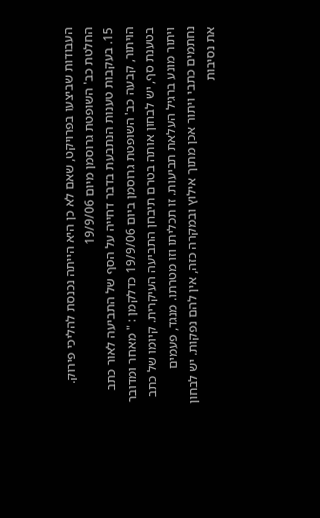העבודות שביצעו בפרויקט, שאם לא כן היא הייתה נכנסת להליכי פירוק.
החלטת כב' השופטת גרוסמן מיום 19/9/06
15. בעקבות טענות הנתבעת בדבר דחייה על הסף של התביעה לאור כתב הויתור, קבעה כב' השופטת גרוסמן ביום 19/9/06 כדלקמן : " מאחר ומדובר בטענת סף, יש לבחון אותה בטרם תיבחן התביעה העיקרית. קיומו של כתב ויתור מונע ברגיל העלאת תביעות. זו תכליתו וזו מטרתו. מנגד, פעמים נחתמים כתבי ויתור אכן מתוך אילוץ ובמקרה כזה, אין להם נפקות. יש לבחון את נסיבות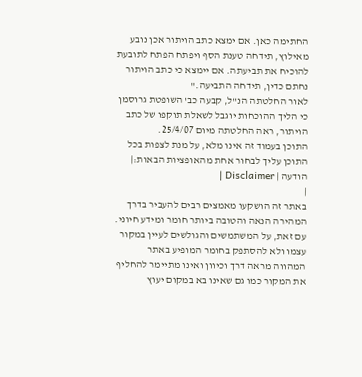החתימה כאן. אם ימצא כתב הויתור אכן נובע מאילוץ, תידחה טענת הסף ויפתח הפתח לתובעת להוכיח את תביעתה. אם יימצא כי כתב הויתור נחתם כדין, תידחה התביעה."
לאור החלטתה הנ"ל, קבעה כב' השופטת גרוסמן כי הליך ההוכחות יוגבל לשאלת תוקפו של כתב הויתור, ראה החלטתה מיום 25/4/07.
התוכן בעמוד זה אינו מלא, על מנת לצפות בכל התוכן עליך לבחור אחת מהאופציות הבאות:| הודעה | Disclaimer |
|
באתר זה הושקעו מאמצים רבים להעביר בדרך המהירה הנאה והטובה ביותר חומר ומידע חיוני. עם זאת, על המשתמשים והגולשים לעיין במקור עצמו ולא להסתפק בחומר המופיע באתר המהווה מראה דרך וכיוון ואינו מתיימר להחליף את המקור כמו גם שאינו בא במקום יעוץ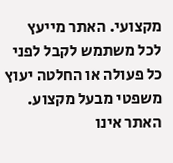מקצועי. האתר מייעץ לכל משתמש לקבל לפני כל פעולה או החלטה יעוץ משפטי מבעל מקצוע. האתר אינו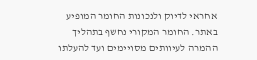אחראי לדיוק ולנכונות החומר המופיע באתר. החומר המקורי נחשף בתהליך ההמרה לעיוותים מסויימים ועד להעלתו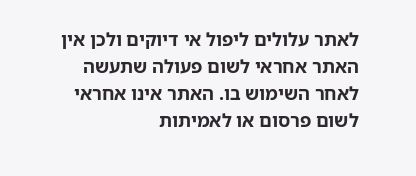לאתר עלולים ליפול אי דיוקים ולכן אין האתר אחראי לשום פעולה שתעשה לאחר השימוש בו. האתר אינו אחראי לשום פרסום או לאמיתות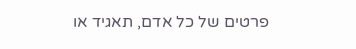פרטים של כל אדם, תאגיד או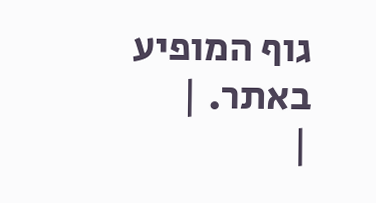גוף המופיע באתר. |
|